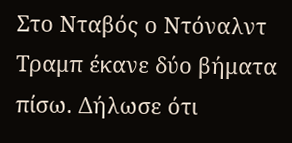Στο Νταβός ο Ντόναλντ Τραμπ έκανε δύο βήματα πίσω. Δήλωσε ότι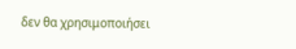δεν θα χρησιμοποιήσει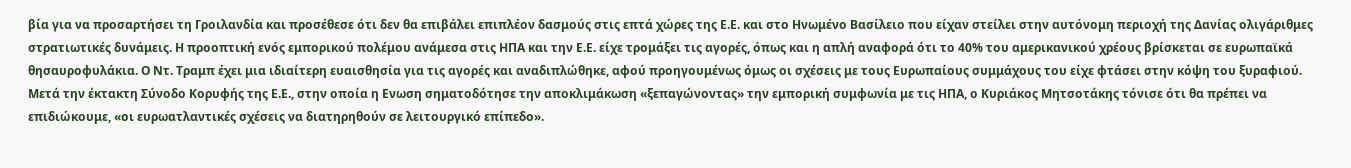βία για να προσαρτήσει τη Γροιλανδία και προσέθεσε ότι δεν θα επιβάλει επιπλέον δασμούς στις επτά χώρες της Ε.Ε. και στο Ηνωμένο Βασίλειο που είχαν στείλει στην αυτόνομη περιοχή της Δανίας ολιγάριθμες στρατιωτικές δυνάμεις. Η προοπτική ενός εμπορικού πολέμου ανάμεσα στις ΗΠΑ και την Ε.Ε. είχε τρομάξει τις αγορές, όπως και η απλή αναφορά ότι το 40% του αμερικανικού χρέους βρίσκεται σε ευρωπαϊκά θησαυροφυλάκια. Ο Ντ. Τραμπ έχει μια ιδιαίτερη ευαισθησία για τις αγορές και αναδιπλώθηκε, αφού προηγουμένως όμως οι σχέσεις με τους Ευρωπαίους συμμάχους του είχε φτάσει στην κόψη του ξυραφιού.
Μετά την έκτακτη Σύνοδο Κορυφής της Ε.Ε., στην οποία η Ενωση σηματοδότησε την αποκλιμάκωση «ξεπαγώνοντας» την εμπορική συμφωνία με τις ΗΠΑ, ο Κυριάκος Μητσοτάκης τόνισε ότι θα πρέπει να επιδιώκουμε, «οι ευρωατλαντικές σχέσεις να διατηρηθούν σε λειτουργικό επίπεδο».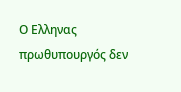Ο Ελληνας πρωθυπουργός δεν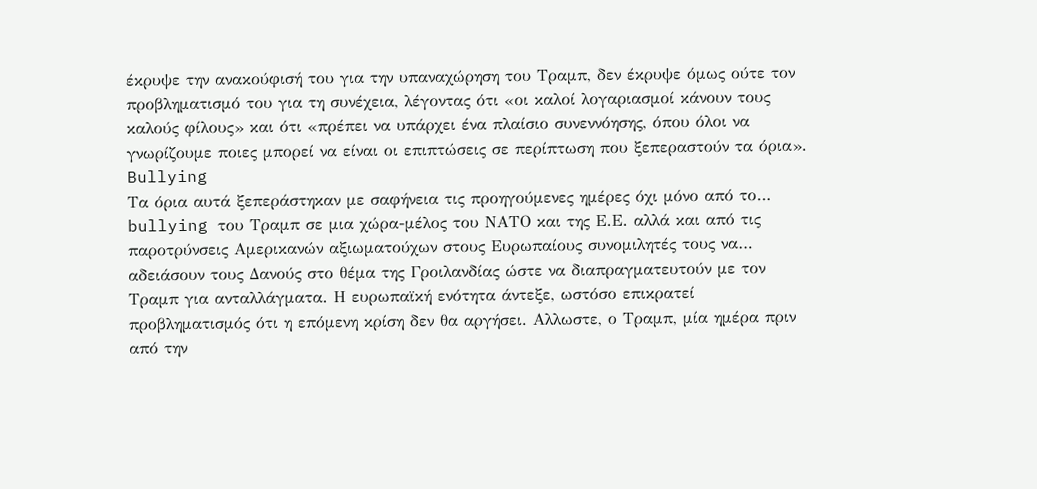έκρυψε την ανακούφισή του για την υπαναχώρηση του Τραμπ, δεν έκρυψε όμως ούτε τον προβληματισμό του για τη συνέχεια, λέγοντας ότι «οι καλοί λογαριασμοί κάνουν τους καλούς φίλους» και ότι «πρέπει να υπάρχει ένα πλαίσιο συνεννόησης, όπου όλοι να γνωρίζουμε ποιες μπορεί να είναι οι επιπτώσεις σε περίπτωση που ξεπεραστούν τα όρια».
Bullying
Τα όρια αυτά ξεπεράστηκαν με σαφήνεια τις προηγούμενες ημέρες όχι μόνο από το… bullying του Τραμπ σε μια χώρα-μέλος του ΝΑΤΟ και της Ε.Ε. αλλά και από τις παροτρύνσεις Αμερικανών αξιωματούχων στους Ευρωπαίους συνομιλητές τους να… αδειάσουν τους Δανούς στο θέμα της Γροιλανδίας ώστε να διαπραγματευτούν με τον Τραμπ για ανταλλάγματα. Η ευρωπαϊκή ενότητα άντεξε, ωστόσο επικρατεί προβληματισμός ότι η επόμενη κρίση δεν θα αργήσει. Αλλωστε, ο Τραμπ, μία ημέρα πριν από την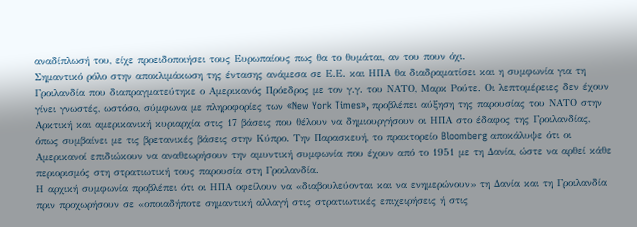αναδίπλωσή του, είχε προειδοποιήσει τους Ευρωπαίους πως θα το θυμάται, αν του πουν όχι.
Σημαντικό ρόλο στην αποκλιμάκωση της έντασης ανάμεσα σε Ε.Ε. και ΗΠΑ θα διαδραματίσει και η συμφωνία για τη Γροιλανδία που διαπραγματεύτηκε ο Αμερικανός Πρόεδρος με τον γ.γ. του ΝΑΤΟ, Μαρκ Ρούτε. Οι λεπτομέρειες δεν έχουν γίνει γνωστές, ωστόσο, σύμφωνα με πληροφορίες των «New York Times», προβλέπει αύξηση της παρουσίας του ΝΑΤΟ στην Αρκτική και αμερικανική κυριαρχία στις 17 βάσεις που θέλουν να δημιουργήσουν οι ΗΠΑ στο έδαφος της Γροιλανδίας, όπως συμβαίνει με τις βρετανικές βάσεις στην Κύπρο. Την Παρασκευή, το πρακτορείο Bloomberg αποκάλυψε ότι οι Αμερικανοί επιδιώκουν να αναθεωρήσουν την αμυντική συμφωνία που έχουν από το 1951 με τη Δανία, ώστε να αρθεί κάθε περιορισμός στη στρατιωτική τους παρουσία στη Γροιλανδία.
Η αρχική συμφωνία προβλέπει ότι οι ΗΠΑ οφείλουν να «διαβουλεύονται και να ενημερώνουν» τη Δανία και τη Γροιλανδία πριν προχωρήσουν σε «οποιαδήποτε σημαντική αλλαγή στις στρατιωτικές επιχειρήσεις ή στις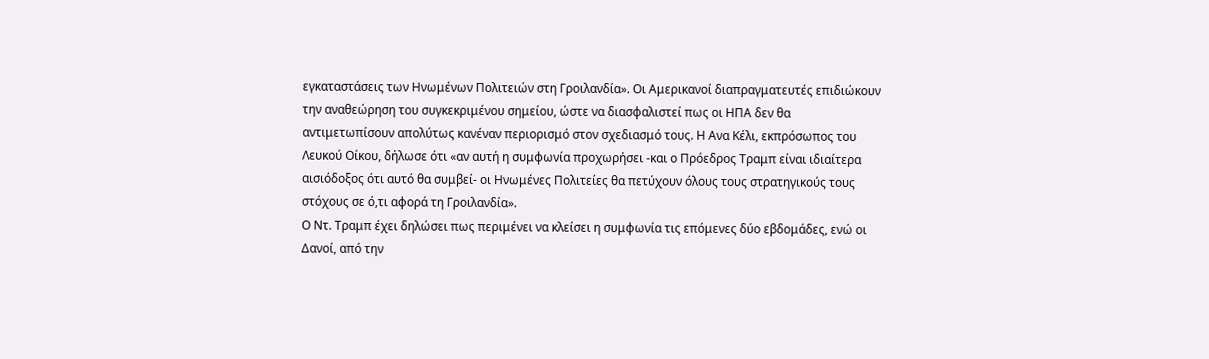εγκαταστάσεις των Ηνωμένων Πολιτειών στη Γροιλανδία». Οι Αμερικανοί διαπραγματευτές επιδιώκουν την αναθεώρηση του συγκεκριμένου σημείου, ώστε να διασφαλιστεί πως οι ΗΠΑ δεν θα αντιμετωπίσουν απολύτως κανέναν περιορισμό στον σχεδιασμό τους. Η Ανα Κέλι, εκπρόσωπος του Λευκού Οίκου, δήλωσε ότι «αν αυτή η συμφωνία προχωρήσει -και ο Πρόεδρος Τραμπ είναι ιδιαίτερα αισιόδοξος ότι αυτό θα συμβεί- οι Ηνωμένες Πολιτείες θα πετύχουν όλους τους στρατηγικούς τους στόχους σε ό,τι αφορά τη Γροιλανδία».
Ο Ντ. Τραμπ έχει δηλώσει πως περιμένει να κλείσει η συμφωνία τις επόμενες δύο εβδομάδες, ενώ οι Δανοί, από την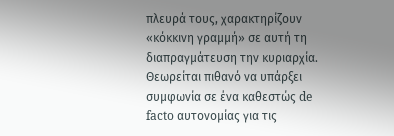πλευρά τους, χαρακτηρίζουν «κόκκινη γραμμή» σε αυτή τη διαπραγμάτευση την κυριαρχία. Θεωρείται πιθανό να υπάρξει συμφωνία σε ένα καθεστώς de facto αυτονομίας για τις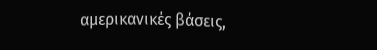αμερικανικές βάσεις,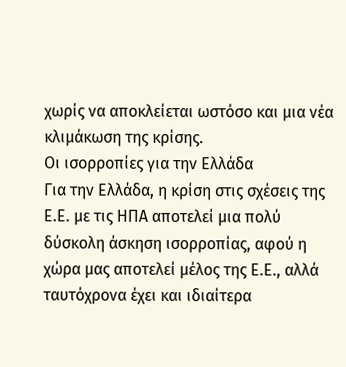χωρίς να αποκλείεται ωστόσο και μια νέα κλιμάκωση της κρίσης.
Oι ισορροπίες για την Ελλάδα
Για την Ελλάδα, η κρίση στις σχέσεις της Ε.Ε. με τις ΗΠΑ αποτελεί μια πολύ δύσκολη άσκηση ισορροπίας, αφού η χώρα μας αποτελεί μέλος της Ε.Ε., αλλά ταυτόχρονα έχει και ιδιαίτερα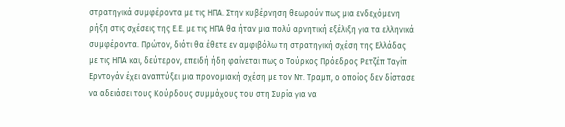στρατηγικά συμφέροντα με τις ΗΠΑ. Στην κυβέρνηση θεωρούν πως μια ενδεχόμενη ρήξη στις σχέσεις της Ε.Ε. με τις ΗΠΑ θα ήταν μια πολύ αρνητική εξέλιξη για τα ελληνικά συμφέροντα. Πρώτον, διότι θα έθετε εν αμφιβόλω τη στρατηγική σχέση της Ελλάδας με τις ΗΠΑ και, δεύτερον, επειδή ήδη φαίνεται πως ο Τούρκος Πρόεδρος Ρετζέπ Ταγίπ Ερντογάν έχει αναπτύξει μια προνομιακή σχέση με τον Ντ. Τραμπ, ο οποίος δεν δίστασε να αδειάσει τους Κούρδους συμμάχους του στη Συρία για να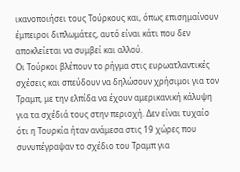ικανοποιήσει τους Τούρκους και, όπως επισημαίνουν έμπειροι διπλωμάτες, αυτό είναι κάτι που δεν αποκλείεται να συμβεί και αλλού.
Οι Τούρκοι βλέπουν το ρήγμα στις ευρωατλαντικές σχέσεις και σπεύδουν να δηλώσουν χρήσιμοι για τον Τραμπ, με την ελπίδα να έχουν αμερικανική κάλυψη για τα σχέδιά τους στην περιοχή. Δεν είναι τυχαίο ότι η Τουρκία ήταν ανάμεσα στις 19 χώρες που συνυπέγραψαν το σχέδιο του Τραμπ για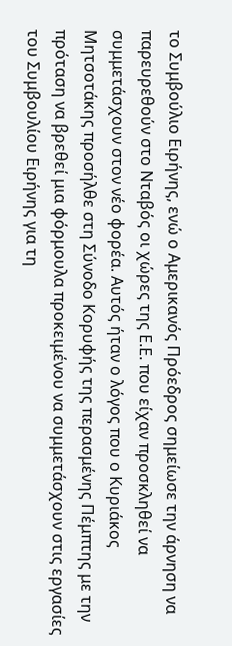το Συμβούλιο Ειρήνης, ενώ ο Αμερικανός Πρόεδρος σημείωσε την άρνηση να παρευρεθούν στο Νταβός οι χώρες της Ε.Ε. που είχαν προσκληθεί να συμμετάσχουν στον νέο φορέα. Αυτός ήταν ο λόγος που ο Κυριάκος Μητσοτάκης προσήλθε στη Σύνοδο Κορυφής της περασμένης Πέμπτης με την πρόταση να βρεθεί μια φόρμουλα προκειμένου να συμμετάσχουν στις εργασίες του Συμβουλίου Ειρήνης για τη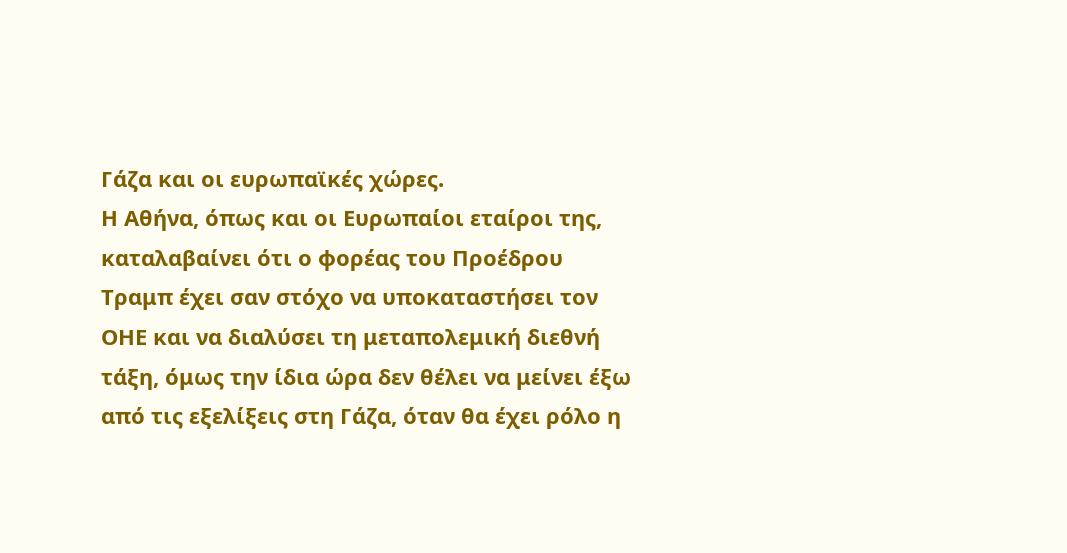Γάζα και οι ευρωπαϊκές χώρες.
Η Αθήνα, όπως και οι Ευρωπαίοι εταίροι της, καταλαβαίνει ότι ο φορέας του Προέδρου Τραμπ έχει σαν στόχο να υποκαταστήσει τον ΟΗΕ και να διαλύσει τη μεταπολεμική διεθνή τάξη, όμως την ίδια ώρα δεν θέλει να μείνει έξω από τις εξελίξεις στη Γάζα, όταν θα έχει ρόλο η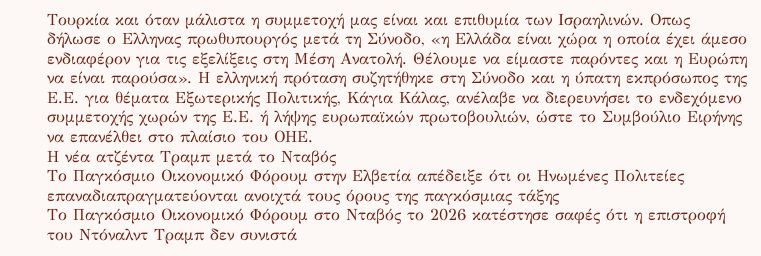Τουρκία και όταν μάλιστα η συμμετοχή μας είναι και επιθυμία των Ισραηλινών. Οπως δήλωσε ο Ελληνας πρωθυπουργός μετά τη Σύνοδο, «η Ελλάδα είναι χώρα η οποία έχει άμεσο ενδιαφέρον για τις εξελίξεις στη Μέση Ανατολή. Θέλουμε να είμαστε παρόντες και η Ευρώπη να είναι παρούσα». Η ελληνική πρόταση συζητήθηκε στη Σύνοδο και η ύπατη εκπρόσωπος της Ε.Ε. για θέματα Εξωτερικής Πολιτικής, Κάγια Κάλας, ανέλαβε να διερευνήσει το ενδεχόμενο συμμετοχής χωρών της Ε.Ε. ή λήψης ευρωπαϊκών πρωτοβουλιών, ώστε το Συμβούλιο Ειρήνης να επανέλθει στο πλαίσιο του ΟΗΕ.
Η νέα ατζέντα Τραμπ μετά το Νταβός
Το Παγκόσμιο Οικονομικό Φόρουμ στην Ελβετία απέδειξε ότι οι Ηνωμένες Πολιτείες επαναδιαπραγματεύονται ανοιχτά τους όρους της παγκόσμιας τάξης
Το Παγκόσμιο Οικονομικό Φόρουμ στο Νταβός το 2026 κατέστησε σαφές ότι η επιστροφή του Ντόναλντ Τραμπ δεν συνιστά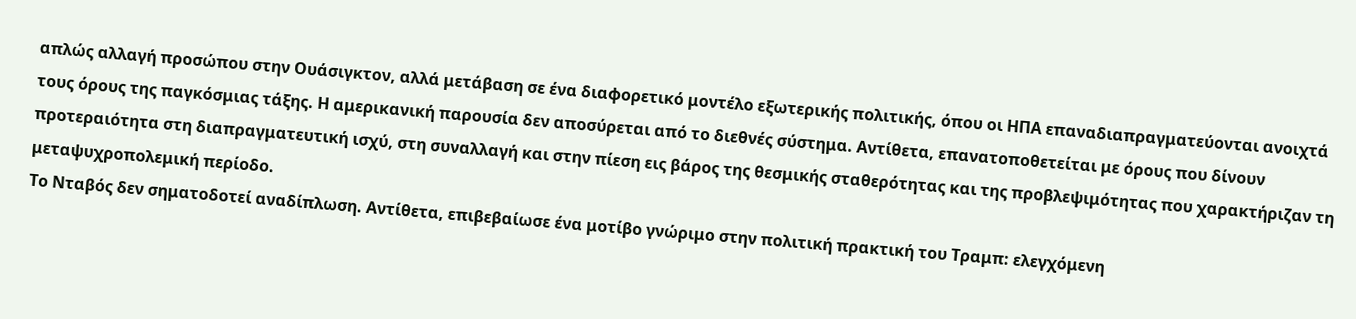απλώς αλλαγή προσώπου στην Ουάσιγκτον, αλλά μετάβαση σε ένα διαφορετικό μοντέλο εξωτερικής πολιτικής, όπου οι ΗΠΑ επαναδιαπραγματεύονται ανοιχτά τους όρους της παγκόσμιας τάξης. Η αμερικανική παρουσία δεν αποσύρεται από το διεθνές σύστημα. Αντίθετα, επανατοποθετείται με όρους που δίνουν προτεραιότητα στη διαπραγματευτική ισχύ, στη συναλλαγή και στην πίεση εις βάρος της θεσμικής σταθερότητας και της προβλεψιμότητας που χαρακτήριζαν τη μεταψυχροπολεμική περίοδο.
Το Νταβός δεν σηματοδοτεί αναδίπλωση. Αντίθετα, επιβεβαίωσε ένα μοτίβο γνώριμο στην πολιτική πρακτική του Τραμπ: ελεγχόμενη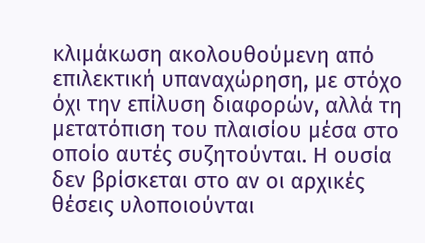κλιμάκωση ακολουθούμενη από επιλεκτική υπαναχώρηση, με στόχο όχι την επίλυση διαφορών, αλλά τη μετατόπιση του πλαισίου μέσα στο οποίο αυτές συζητούνται. Η ουσία δεν βρίσκεται στο αν οι αρχικές θέσεις υλοποιούνται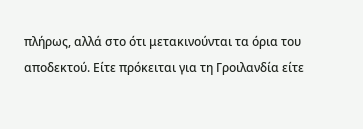πλήρως, αλλά στο ότι μετακινούνται τα όρια του αποδεκτού. Είτε πρόκειται για τη Γροιλανδία είτε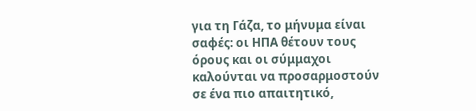για τη Γάζα, το μήνυμα είναι σαφές: οι ΗΠΑ θέτουν τους όρους και οι σύμμαχοι καλούνται να προσαρμοστούν σε ένα πιο απαιτητικό,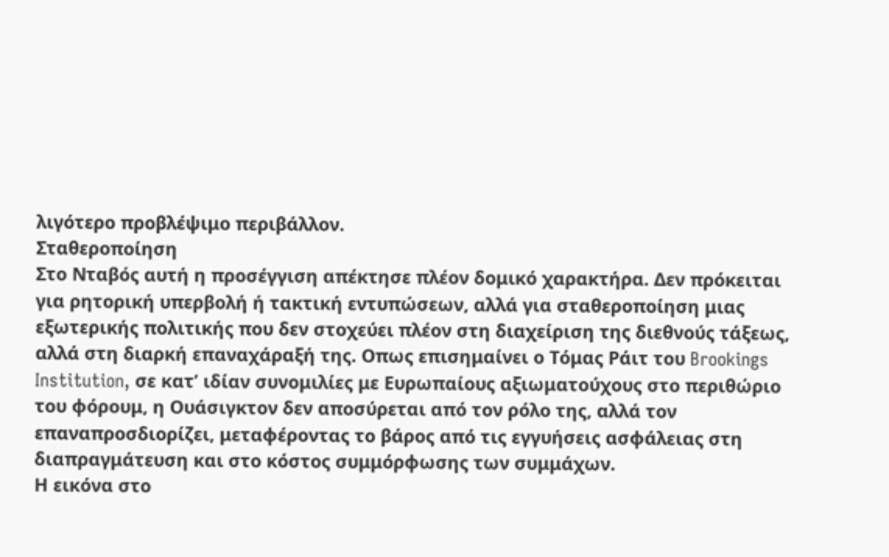λιγότερο προβλέψιμο περιβάλλον.
Σταθεροποίηση
Στο Νταβός αυτή η προσέγγιση απέκτησε πλέον δομικό χαρακτήρα. Δεν πρόκειται για ρητορική υπερβολή ή τακτική εντυπώσεων, αλλά για σταθεροποίηση μιας εξωτερικής πολιτικής που δεν στοχεύει πλέον στη διαχείριση της διεθνούς τάξεως, αλλά στη διαρκή επαναχάραξή της. Οπως επισημαίνει ο Τόμας Ράιτ του Brookings Institution, σε κατ’ ιδίαν συνομιλίες με Ευρωπαίους αξιωματούχους στο περιθώριο του φόρουμ, η Ουάσιγκτον δεν αποσύρεται από τον ρόλο της, αλλά τον επαναπροσδιορίζει, μεταφέροντας το βάρος από τις εγγυήσεις ασφάλειας στη διαπραγμάτευση και στο κόστος συμμόρφωσης των συμμάχων.
Η εικόνα στο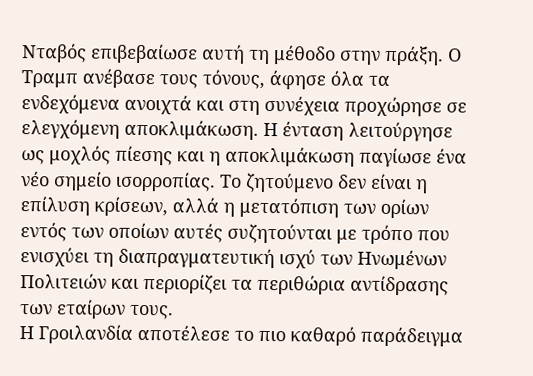Νταβός επιβεβαίωσε αυτή τη μέθοδο στην πράξη. Ο Τραμπ ανέβασε τους τόνους, άφησε όλα τα ενδεχόμενα ανοιχτά και στη συνέχεια προχώρησε σε ελεγχόμενη αποκλιμάκωση. Η ένταση λειτούργησε ως μοχλός πίεσης και η αποκλιμάκωση παγίωσε ένα νέο σημείο ισορροπίας. Το ζητούμενο δεν είναι η επίλυση κρίσεων, αλλά η μετατόπιση των ορίων εντός των οποίων αυτές συζητούνται με τρόπο που ενισχύει τη διαπραγματευτική ισχύ των Ηνωμένων Πολιτειών και περιορίζει τα περιθώρια αντίδρασης των εταίρων τους.
Η Γροιλανδία αποτέλεσε το πιο καθαρό παράδειγμα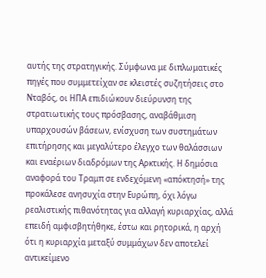αυτής της στρατηγικής. Σύμφωνα με διπλωματικές πηγές που συμμετείχαν σε κλειστές συζητήσεις στο Νταβός, οι ΗΠΑ επιδιώκουν διεύρυνση της στρατιωτικής τους πρόσβασης, αναβάθμιση υπαρχουσών βάσεων, ενίσχυση των συστημάτων επιτήρησης και μεγαλύτερο έλεγχο των θαλάσσιων και εναέριων διαδρόμων της Αρκτικής. Η δημόσια αναφορά του Τραμπ σε ενδεχόμενη «απόκτησή» της προκάλεσε ανησυχία στην Ευρώπη, όχι λόγω ρεαλιστικής πιθανότητας για αλλαγή κυριαρχίας, αλλά επειδή αμφισβητήθηκε, έστω και ρητορικά, η αρχή ότι η κυριαρχία μεταξύ συμμάχων δεν αποτελεί αντικείμενο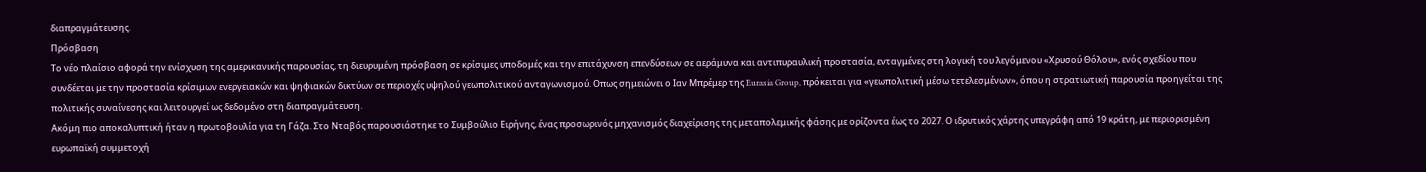διαπραγμάτευσης.
Πρόσβαση
Το νέο πλαίσιο αφορά την ενίσχυση της αμερικανικής παρουσίας, τη διευρυμένη πρόσβαση σε κρίσιμες υποδομές και την επιτάχυνση επενδύσεων σε αεράμυνα και αντιπυραυλική προστασία, ενταγμένες στη λογική του λεγόμενου «Χρυσού Θόλου», ενός σχεδίου που συνδέεται με την προστασία κρίσιμων ενεργειακών και ψηφιακών δικτύων σε περιοχές υψηλού γεωπολιτικού ανταγωνισμού. Οπως σημειώνει ο Ιαν Μπρέμερ της Eurasia Group, πρόκειται για «γεωπολιτική μέσω τετελεσμένων», όπου η στρατιωτική παρουσία προηγείται της πολιτικής συναίνεσης και λειτουργεί ως δεδομένο στη διαπραγμάτευση.
Ακόμη πιο αποκαλυπτική ήταν η πρωτοβουλία για τη Γάζα. Στο Νταβός παρουσιάστηκε το Συμβούλιο Ειρήνης, ένας προσωρινός μηχανισμός διαχείρισης της μεταπολεμικής φάσης με ορίζοντα έως το 2027. Ο ιδρυτικός χάρτης υπεγράφη από 19 κράτη, με περιορισμένη ευρωπαϊκή συμμετοχή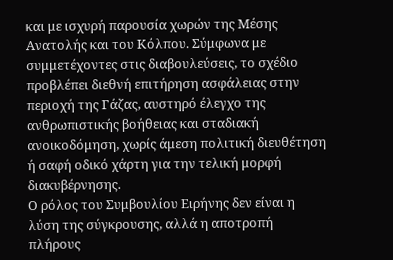και με ισχυρή παρουσία χωρών της Μέσης Ανατολής και του Κόλπου. Σύμφωνα με συμμετέχοντες στις διαβουλεύσεις, το σχέδιο προβλέπει διεθνή επιτήρηση ασφάλειας στην περιοχή της Γάζας, αυστηρό έλεγχο της ανθρωπιστικής βοήθειας και σταδιακή ανοικοδόμηση, χωρίς άμεση πολιτική διευθέτηση ή σαφή οδικό χάρτη για την τελική μορφή διακυβέρνησης.
Ο ρόλος του Συμβουλίου Ειρήνης δεν είναι η λύση της σύγκρουσης, αλλά η αποτροπή πλήρους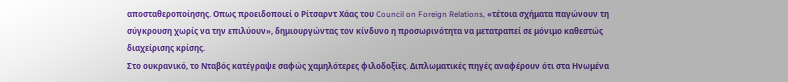αποσταθεροποίησης. Οπως προειδοποιεί ο Ρίτσαρντ Χάας του Council on Foreign Relations, «τέτοια σχήματα παγώνουν τη σύγκρουση χωρίς να την επιλύουν», δημιουργώντας τον κίνδυνο η προσωρινότητα να μετατραπεί σε μόνιμο καθεστώς διαχείρισης κρίσης.
Στο ουκρανικό, το Νταβός κατέγραψε σαφώς χαμηλότερες φιλοδοξίες. Διπλωματικές πηγές αναφέρουν ότι στα Ηνωμένα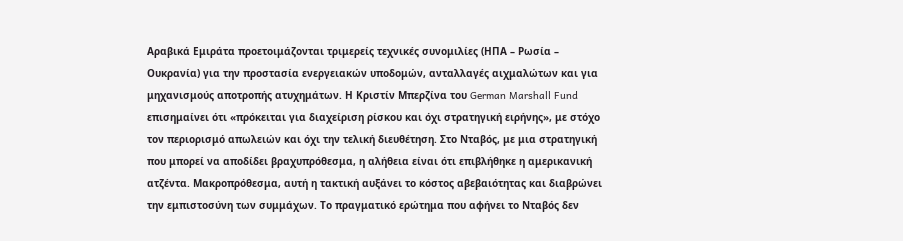Αραβικά Εμιράτα προετοιμάζονται τριμερείς τεχνικές συνομιλίες (ΗΠΑ – Ρωσία – Ουκρανία) για την προστασία ενεργειακών υποδομών, ανταλλαγές αιχμαλώτων και για μηχανισμούς αποτροπής ατυχημάτων. Η Κριστίν Μπερζίνα του German Marshall Fund επισημαίνει ότι «πρόκειται για διαχείριση ρίσκου και όχι στρατηγική ειρήνης», με στόχο τον περιορισμό απωλειών και όχι την τελική διευθέτηση. Στο Νταβός, με μια στρατηγική που μπορεί να αποδίδει βραχυπρόθεσμα, η αλήθεια είναι ότι επιβλήθηκε η αμερικανική ατζέντα. Μακροπρόθεσμα, αυτή η τακτική αυξάνει το κόστος αβεβαιότητας και διαβρώνει την εμπιστοσύνη των συμμάχων. Το πραγματικό ερώτημα που αφήνει το Νταβός δεν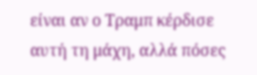είναι αν ο Τραμπ κέρδισε αυτή τη μάχη, αλλά πόσες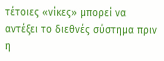τέτοιες «νίκες» μπορεί να αντέξει το διεθνές σύστημα πριν η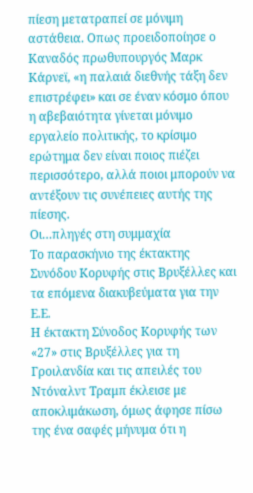πίεση μετατραπεί σε μόνιμη αστάθεια. Οπως προειδοποίησε ο Καναδός πρωθυπουργός Μαρκ Κάρνεϊ, «η παλαιά διεθνής τάξη δεν επιστρέφει» και σε έναν κόσμο όπου η αβεβαιότητα γίνεται μόνιμο εργαλείο πολιτικής, το κρίσιμο ερώτημα δεν είναι ποιος πιέζει περισσότερο, αλλά ποιοι μπορούν να αντέξουν τις συνέπειες αυτής της πίεσης.
Οι…πληγές στη συμμαχία
Το παρασκήνιο της έκτακτης Συνόδου Κορυφής στις Βρυξέλλες και τα επόμενα διακυβεύματα για την Ε.Ε.
Η έκτακτη Σύνοδος Κορυφής των «27» στις Βρυξέλλες για τη Γροιλανδία και τις απειλές του Ντόναλντ Τραμπ έκλεισε με αποκλιμάκωση, όμως άφησε πίσω της ένα σαφές μήνυμα ότι η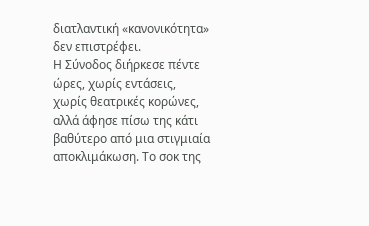διατλαντική «κανονικότητα» δεν επιστρέφει.
Η Σύνοδος διήρκεσε πέντε ώρες, χωρίς εντάσεις, χωρίς θεατρικές κορώνες, αλλά άφησε πίσω της κάτι βαθύτερο από μια στιγμιαία αποκλιμάκωση. Το σοκ της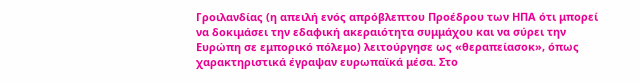Γροιλανδίας (η απειλή ενός απρόβλεπτου Προέδρου των ΗΠΑ ότι μπορεί να δοκιμάσει την εδαφική ακεραιότητα συμμάχου και να σύρει την Ευρώπη σε εμπορικό πόλεμο) λειτούργησε ως «θεραπείασοκ», όπως χαρακτηριστικά έγραψαν ευρωπαϊκά μέσα. Στο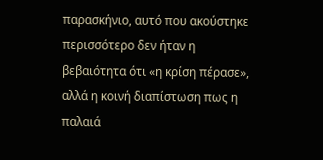παρασκήνιο, αυτό που ακούστηκε περισσότερο δεν ήταν η βεβαιότητα ότι «η κρίση πέρασε», αλλά η κοινή διαπίστωση πως η παλαιά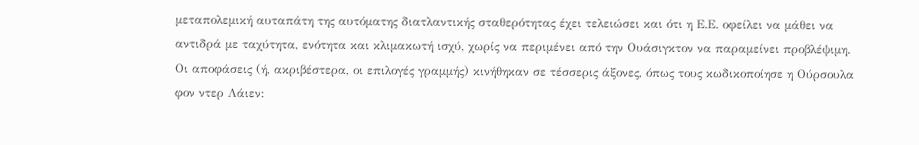μεταπολεμική αυταπάτη της αυτόματης διατλαντικής σταθερότητας έχει τελειώσει και ότι η Ε.Ε. οφείλει να μάθει να αντιδρά με ταχύτητα, ενότητα και κλιμακωτή ισχύ, χωρίς να περιμένει από την Ουάσιγκτον να παραμείνει προβλέψιμη.
Οι αποφάσεις (ή, ακριβέστερα, οι επιλογές γραμμής) κινήθηκαν σε τέσσερις άξονες, όπως τους κωδικοποίησε η Ούρσουλα φον ντερ Λάιεν: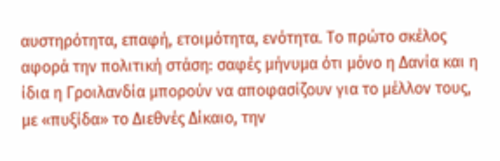αυστηρότητα, επαφή, ετοιμότητα, ενότητα. Το πρώτο σκέλος αφορά την πολιτική στάση: σαφές μήνυμα ότι μόνο η Δανία και η ίδια η Γροιλανδία μπορούν να αποφασίζουν για το μέλλον τους, με «πυξίδα» το Διεθνές Δίκαιο, την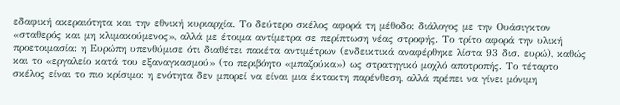εδαφική ακεραιότητα και την εθνική κυριαρχία. Το δεύτερο σκέλος αφορά τη μέθοδο: διάλογος με την Ουάσιγκτον «σταθερός και μη κλιμακούμενος», αλλά με έτοιμα αντίμετρα σε περίπτωση νέας στροφής. Το τρίτο αφορά την υλική προετοιμασία: η Ευρώπη υπενθύμισε ότι διαθέτει πακέτα αντιμέτρων (ενδεικτικά αναφέρθηκε λίστα 93 δισ. ευρώ), καθώς και το «εργαλείο κατά του εξαναγκασμού» (το περιβόητο «μπαζούκα») ως στρατηγικό μοχλό αποτροπής. Το τέταρτο σκέλος είναι το πιο κρίσιμο: η ενότητα δεν μπορεί να είναι μια έκτακτη παρένθεση, αλλά πρέπει να γίνει μόνιμη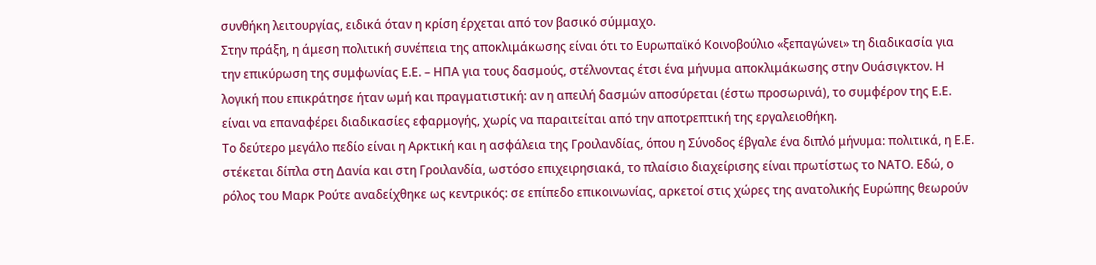συνθήκη λειτουργίας, ειδικά όταν η κρίση έρχεται από τον βασικό σύμμαχο.
Στην πράξη, η άμεση πολιτική συνέπεια της αποκλιμάκωσης είναι ότι το Ευρωπαϊκό Κοινοβούλιο «ξεπαγώνει» τη διαδικασία για την επικύρωση της συμφωνίας Ε.Ε. – ΗΠΑ για τους δασμούς, στέλνοντας έτσι ένα μήνυμα αποκλιμάκωσης στην Ουάσιγκτον. Η λογική που επικράτησε ήταν ωμή και πραγματιστική: αν η απειλή δασμών αποσύρεται (έστω προσωρινά), το συμφέρον της Ε.Ε. είναι να επαναφέρει διαδικασίες εφαρμογής, χωρίς να παραιτείται από την αποτρεπτική της εργαλειοθήκη.
Το δεύτερο μεγάλο πεδίο είναι η Αρκτική και η ασφάλεια της Γροιλανδίας, όπου η Σύνοδος έβγαλε ένα διπλό μήνυμα: πολιτικά, η Ε.Ε. στέκεται δίπλα στη Δανία και στη Γροιλανδία, ωστόσο επιχειρησιακά, το πλαίσιο διαχείρισης είναι πρωτίστως το ΝΑΤΟ. Εδώ, ο ρόλος του Μαρκ Ρούτε αναδείχθηκε ως κεντρικός: σε επίπεδο επικοινωνίας, αρκετοί στις χώρες της ανατολικής Ευρώπης θεωρούν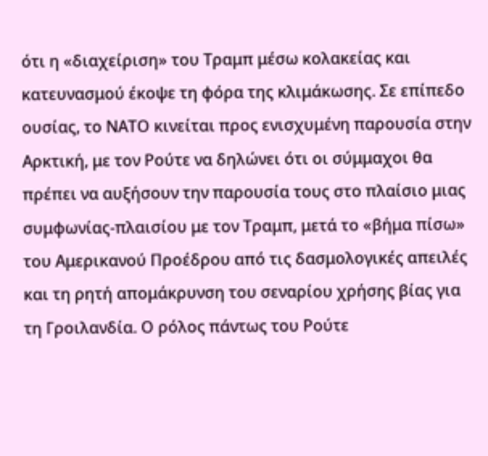ότι η «διαχείριση» του Τραμπ μέσω κολακείας και κατευνασμού έκοψε τη φόρα της κλιμάκωσης. Σε επίπεδο ουσίας, το ΝΑΤΟ κινείται προς ενισχυμένη παρουσία στην Αρκτική, με τον Ρούτε να δηλώνει ότι οι σύμμαχοι θα πρέπει να αυξήσουν την παρουσία τους στο πλαίσιο μιας συμφωνίας-πλαισίου με τον Τραμπ, μετά το «βήμα πίσω» του Αμερικανού Προέδρου από τις δασμολογικές απειλές και τη ρητή απομάκρυνση του σεναρίου χρήσης βίας για τη Γροιλανδία. Ο ρόλος πάντως του Ρούτε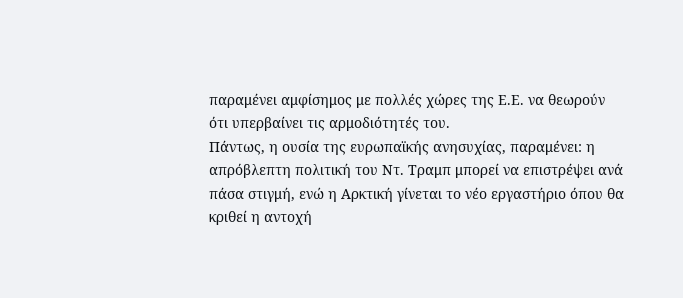παραμένει αμφίσημος με πολλές χώρες της Ε.Ε. να θεωρούν ότι υπερβαίνει τις αρμοδιότητές του.
Πάντως, η ουσία της ευρωπαϊκής ανησυχίας, παραμένει: η απρόβλεπτη πολιτική του Ντ. Τραμπ μπορεί να επιστρέψει ανά πάσα στιγμή, ενώ η Αρκτική γίνεται το νέο εργαστήριο όπου θα κριθεί η αντοχή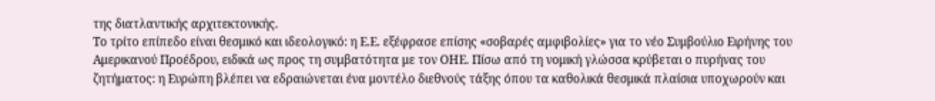της διατλαντικής αρχιτεκτονικής.
Το τρίτο επίπεδο είναι θεσμικό και ιδεολογικό: η Ε.Ε. εξέφρασε επίσης «σοβαρές αμφιβολίες» για το νέο Συμβούλιο Ειρήνης του Αμερικανού Προέδρου, ειδικά ως προς τη συμβατότητα με τον ΟΗΕ. Πίσω από τη νομική γλώσσα κρύβεται ο πυρήνας του ζητήματος: η Ευρώπη βλέπει να εδραιώνεται ένα μοντέλο διεθνούς τάξης όπου τα καθολικά θεσμικά πλαίσια υποχωρούν και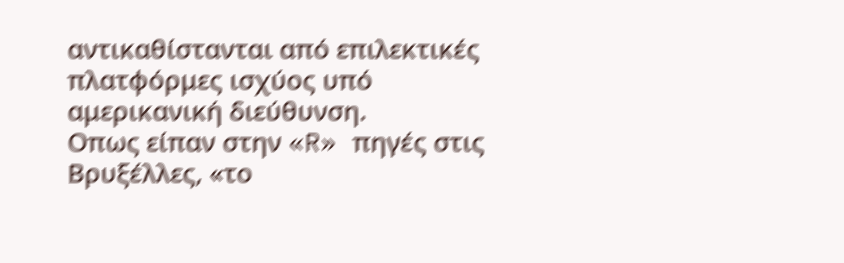αντικαθίστανται από επιλεκτικές πλατφόρμες ισχύος υπό αμερικανική διεύθυνση.
Οπως είπαν στην «R» πηγές στις Βρυξέλλες, «το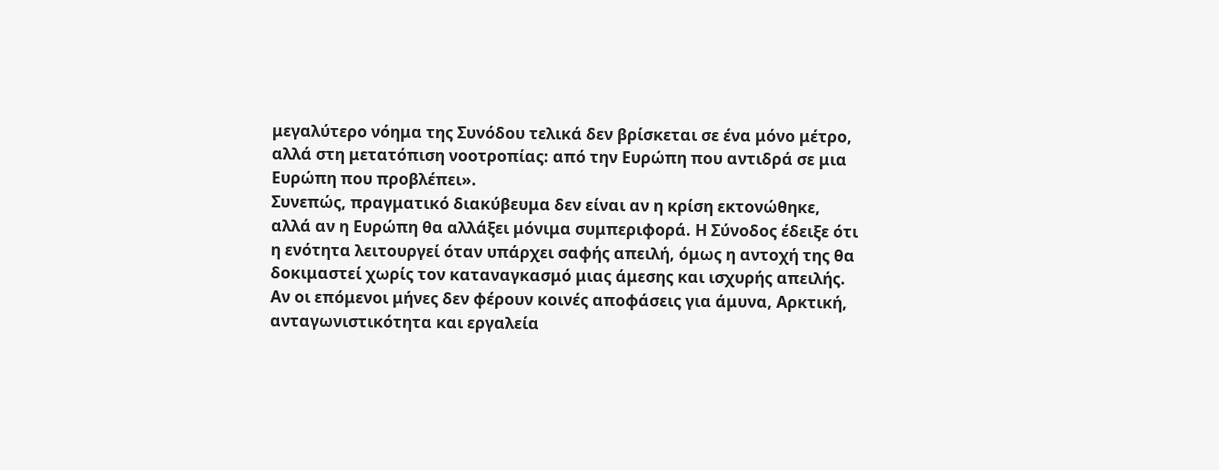μεγαλύτερο νόημα της Συνόδου τελικά δεν βρίσκεται σε ένα μόνο μέτρο, αλλά στη μετατόπιση νοοτροπίας: από την Ευρώπη που αντιδρά σε μια Ευρώπη που προβλέπει».
Συνεπώς, πραγματικό διακύβευμα δεν είναι αν η κρίση εκτονώθηκε, αλλά αν η Ευρώπη θα αλλάξει μόνιμα συμπεριφορά. Η Σύνοδος έδειξε ότι η ενότητα λειτουργεί όταν υπάρχει σαφής απειλή, όμως η αντοχή της θα δοκιμαστεί χωρίς τον καταναγκασμό μιας άμεσης και ισχυρής απειλής. Αν οι επόμενοι μήνες δεν φέρουν κοινές αποφάσεις για άμυνα, Αρκτική, ανταγωνιστικότητα και εργαλεία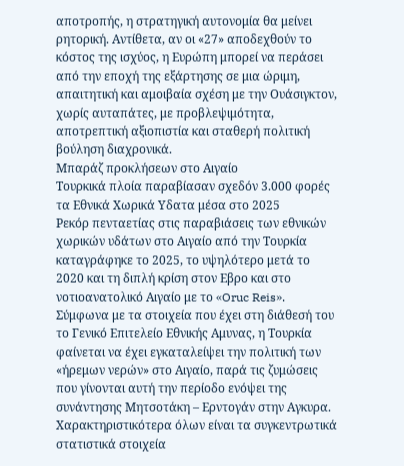αποτροπής, η στρατηγική αυτονομία θα μείνει ρητορική. Αντίθετα, αν οι «27» αποδεχθούν το κόστος της ισχύος, η Ευρώπη μπορεί να περάσει από την εποχή της εξάρτησης σε μια ώριμη, απαιτητική και αμοιβαία σχέση με την Ουάσιγκτον, χωρίς αυταπάτες, με προβλεψιμότητα, αποτρεπτική αξιοπιστία και σταθερή πολιτική βούληση διαχρονικά.
Μπαράζ προκλήσεων στο Αιγαίο
Τουρκικά πλοία παραβίασαν σχεδόν 3.000 φορές τα Εθνικά Χωρικά Υδατα μέσα στο 2025
Ρεκόρ πενταετίας στις παραβιάσεις των εθνικών χωρικών υδάτων στο Αιγαίο από την Τουρκία καταγράφηκε το 2025, το υψηλότερο μετά το 2020 και τη διπλή κρίση στον Εβρο και στο νοτιοανατολικό Αιγαίο με το «Oruc Reis».
Σύμφωνα με τα στοιχεία που έχει στη διάθεσή του το Γενικό Επιτελείο Εθνικής Αμυνας, η Τουρκία φαίνεται να έχει εγκαταλείψει την πολιτική των «ήρεμων νερών» στο Αιγαίο, παρά τις ζυμώσεις που γίνονται αυτή την περίοδο ενόψει της συνάντησης Μητσοτάκη – Ερντογάν στην Αγκυρα.
Χαρακτηριστικότερα όλων είναι τα συγκεντρωτικά στατιστικά στοιχεία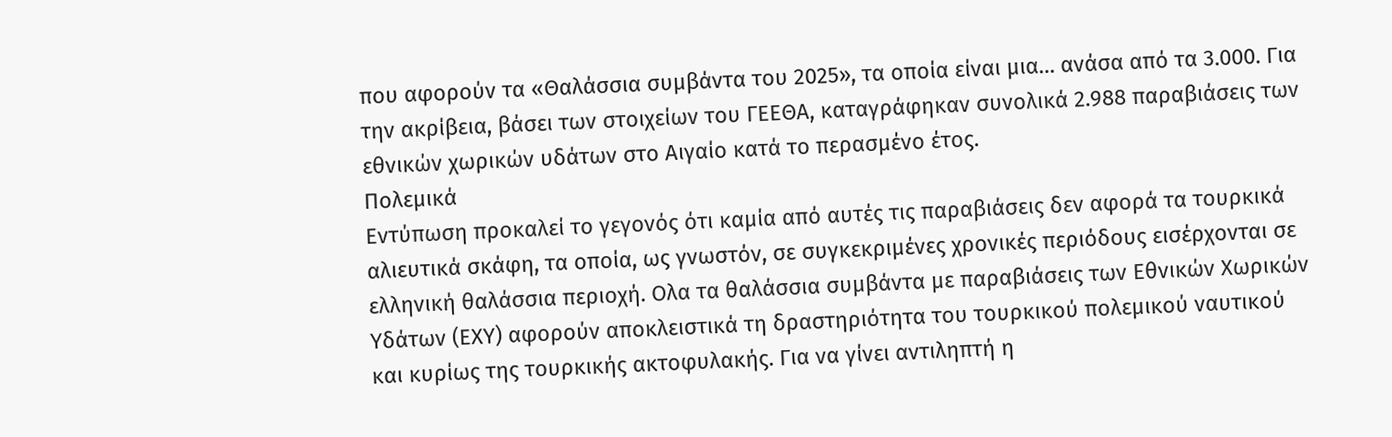που αφορούν τα «Θαλάσσια συμβάντα του 2025», τα οποία είναι μια… ανάσα από τα 3.000. Για την ακρίβεια, βάσει των στοιχείων του ΓΕΕΘΑ, καταγράφηκαν συνολικά 2.988 παραβιάσεις των εθνικών χωρικών υδάτων στο Αιγαίο κατά το περασμένο έτος.
Πολεμικά
Εντύπωση προκαλεί το γεγονός ότι καμία από αυτές τις παραβιάσεις δεν αφορά τα τουρκικά αλιευτικά σκάφη, τα οποία, ως γνωστόν, σε συγκεκριμένες χρονικές περιόδους εισέρχονται σε ελληνική θαλάσσια περιοχή. Ολα τα θαλάσσια συμβάντα με παραβιάσεις των Εθνικών Χωρικών Υδάτων (ΕΧΥ) αφορούν αποκλειστικά τη δραστηριότητα του τουρκικού πολεμικού ναυτικού και κυρίως της τουρκικής ακτοφυλακής. Για να γίνει αντιληπτή η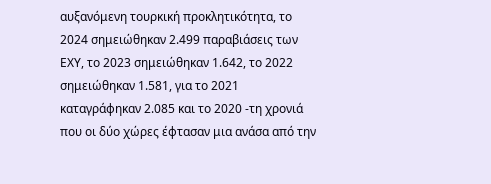αυξανόμενη τουρκική προκλητικότητα, το 2024 σημειώθηκαν 2.499 παραβιάσεις των ΕΧΥ, το 2023 σημειώθηκαν 1.642, το 2022 σημειώθηκαν 1.581, για το 2021 καταγράφηκαν 2.085 και το 2020 -τη χρονιά που οι δύο χώρες έφτασαν μια ανάσα από την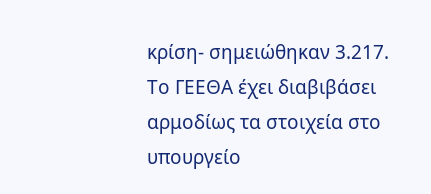κρίση- σημειώθηκαν 3.217.
Το ΓΕΕΘΑ έχει διαβιβάσει αρμοδίως τα στοιχεία στο υπουργείο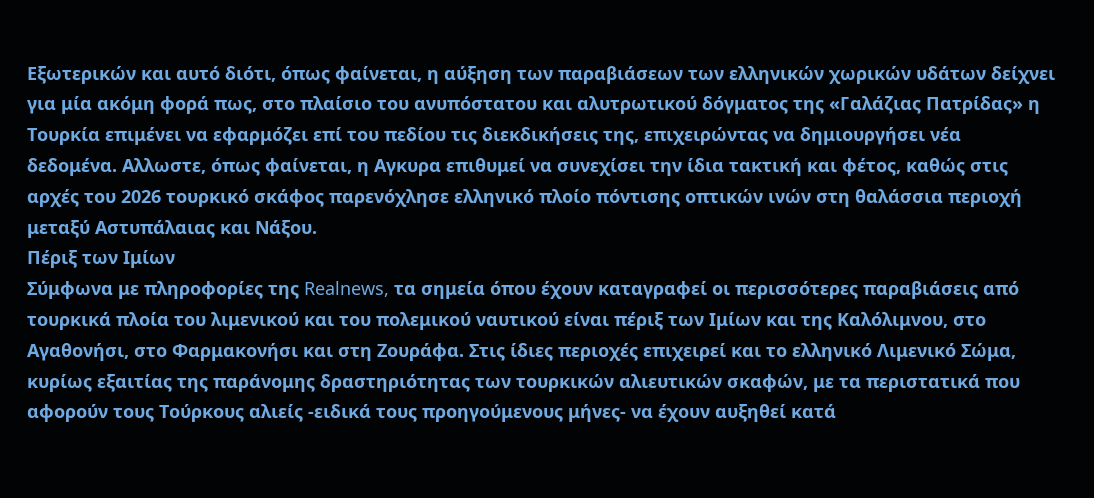Εξωτερικών και αυτό διότι, όπως φαίνεται, η αύξηση των παραβιάσεων των ελληνικών χωρικών υδάτων δείχνει για μία ακόμη φορά πως, στο πλαίσιο του ανυπόστατου και αλυτρωτικού δόγματος της «Γαλάζιας Πατρίδας» η Τουρκία επιμένει να εφαρμόζει επί του πεδίου τις διεκδικήσεις της, επιχειρώντας να δημιουργήσει νέα δεδομένα. Αλλωστε, όπως φαίνεται, η Αγκυρα επιθυμεί να συνεχίσει την ίδια τακτική και φέτος, καθώς στις αρχές του 2026 τουρκικό σκάφος παρενόχλησε ελληνικό πλοίο πόντισης οπτικών ινών στη θαλάσσια περιοχή μεταξύ Αστυπάλαιας και Νάξου.
Πέριξ των Ιμίων
Σύμφωνα με πληροφορίες της Realnews, τα σημεία όπου έχουν καταγραφεί οι περισσότερες παραβιάσεις από τουρκικά πλοία του λιμενικού και του πολεμικού ναυτικού είναι πέριξ των Ιμίων και της Καλόλιμνου, στο Αγαθονήσι, στο Φαρμακονήσι και στη Ζουράφα. Στις ίδιες περιοχές επιχειρεί και το ελληνικό Λιμενικό Σώμα, κυρίως εξαιτίας της παράνομης δραστηριότητας των τουρκικών αλιευτικών σκαφών, με τα περιστατικά που αφορούν τους Τούρκους αλιείς -ειδικά τους προηγούμενους μήνες- να έχουν αυξηθεί κατά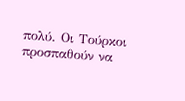πολύ. Οι Τούρκοι προσπαθούν να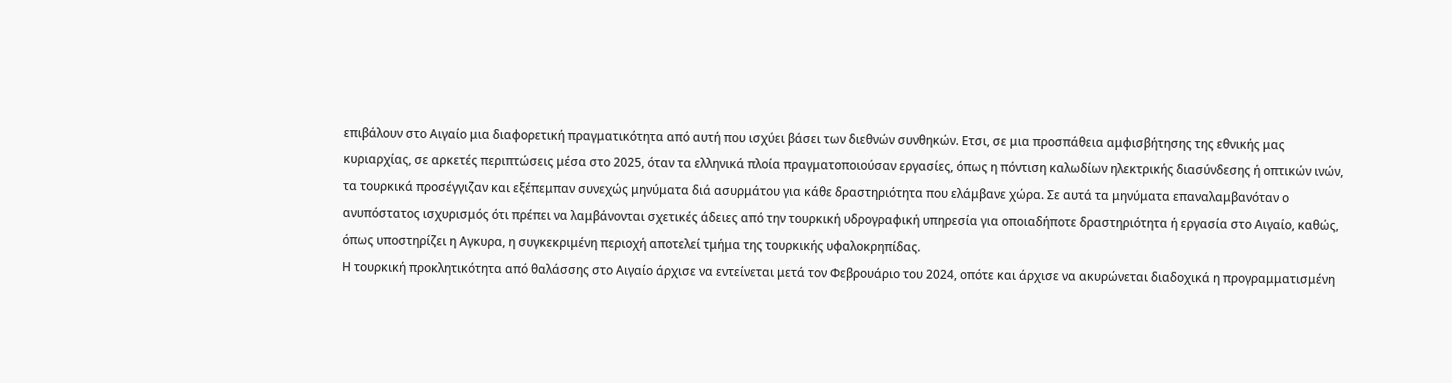επιβάλουν στο Αιγαίο μια διαφορετική πραγματικότητα από αυτή που ισχύει βάσει των διεθνών συνθηκών. Ετσι, σε μια προσπάθεια αμφισβήτησης της εθνικής μας κυριαρχίας, σε αρκετές περιπτώσεις μέσα στο 2025, όταν τα ελληνικά πλοία πραγματοποιούσαν εργασίες, όπως η πόντιση καλωδίων ηλεκτρικής διασύνδεσης ή οπτικών ινών, τα τουρκικά προσέγγιζαν και εξέπεμπαν συνεχώς μηνύματα διά ασυρμάτου για κάθε δραστηριότητα που ελάμβανε χώρα. Σε αυτά τα μηνύματα επαναλαμβανόταν ο ανυπόστατος ισχυρισμός ότι πρέπει να λαμβάνονται σχετικές άδειες από την τουρκική υδρογραφική υπηρεσία για οποιαδήποτε δραστηριότητα ή εργασία στο Αιγαίο, καθώς, όπως υποστηρίζει η Αγκυρα, η συγκεκριμένη περιοχή αποτελεί τμήμα της τουρκικής υφαλοκρηπίδας.
Η τουρκική προκλητικότητα από θαλάσσης στο Αιγαίο άρχισε να εντείνεται μετά τον Φεβρουάριο του 2024, οπότε και άρχισε να ακυρώνεται διαδοχικά η προγραμματισμένη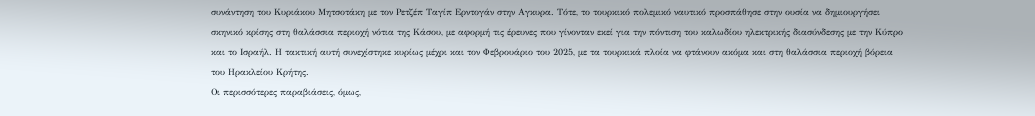συνάντηση του Κυριάκου Μητσοτάκη με τον Ρετζέπ Ταγίπ Ερντογάν στην Αγκυρα. Τότε, το τουρκικό πολεμικό ναυτικό προσπάθησε στην ουσία να δημιουργήσει σκηνικό κρίσης στη θαλάσσια περιοχή νότια της Κάσου, με αφορμή τις έρευνες που γίνονταν εκεί για την πόντιση του καλωδίου ηλεκτρικής διασύνδεσης με την Κύπρο και το Ισραήλ. Η τακτική αυτή συνεχίστηκε κυρίως μέχρι και τον Φεβρουάριο του 2025, με τα τουρκικά πλοία να φτάνουν ακόμα και στη θαλάσσια περιοχή βόρεια του Ηρακλείου Κρήτης.
Οι περισσότερες παραβιάσεις, όμως,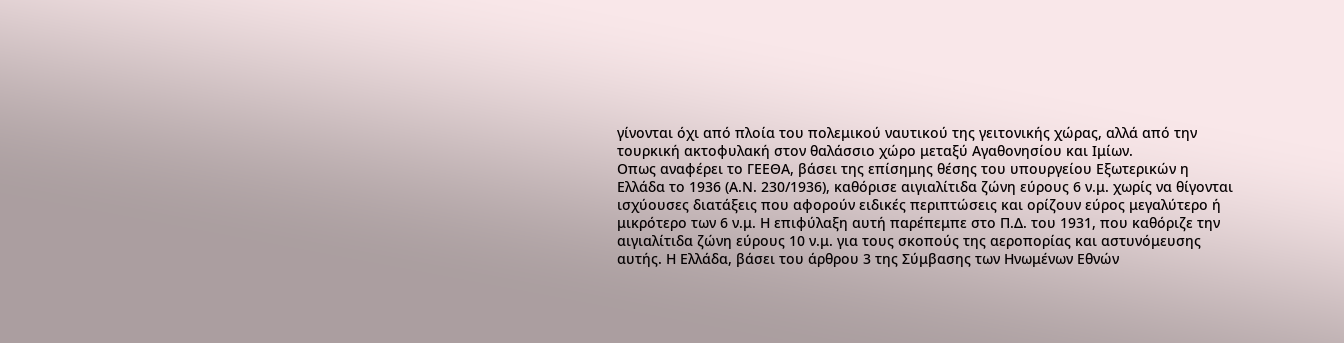γίνονται όχι από πλοία του πολεμικού ναυτικού της γειτονικής χώρας, αλλά από την τουρκική ακτοφυλακή στον θαλάσσιο χώρο μεταξύ Αγαθονησίου και Ιμίων.
Οπως αναφέρει το ΓΕΕΘΑ, βάσει της επίσημης θέσης του υπουργείου Εξωτερικών η Ελλάδα το 1936 (Α.Ν. 230/1936), καθόρισε αιγιαλίτιδα ζώνη εύρους 6 ν.μ. χωρίς να θίγονται ισχύουσες διατάξεις που αφορούν ειδικές περιπτώσεις και ορίζουν εύρος μεγαλύτερο ή μικρότερο των 6 ν.μ. Η επιφύλαξη αυτή παρέπεμπε στο Π.Δ. του 1931, που καθόριζε την αιγιαλίτιδα ζώνη εύρους 10 ν.μ. για τους σκοπούς της αεροπορίας και αστυνόμευσης αυτής. Η Ελλάδα, βάσει του άρθρου 3 της Σύμβασης των Ηνωμένων Εθνών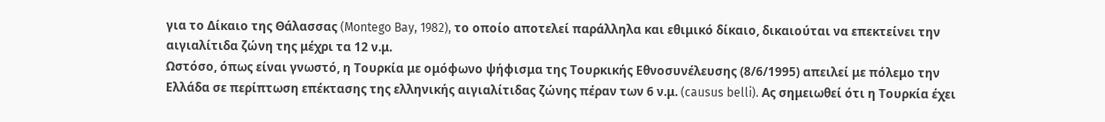για το Δίκαιο της Θάλασσας (Montego Bay, 1982), το οποίο αποτελεί παράλληλα και εθιμικό δίκαιο, δικαιούται να επεκτείνει την αιγιαλίτιδα ζώνη της μέχρι τα 12 ν.μ.
Ωστόσο, όπως είναι γνωστό, η Τουρκία με ομόφωνο ψήφισμα της Τουρκικής Εθνοσυνέλευσης (8/6/1995) απειλεί με πόλεμο την Ελλάδα σε περίπτωση επέκτασης της ελληνικής αιγιαλίτιδας ζώνης πέραν των 6 ν.μ. (causus belli). Ας σημειωθεί ότι η Τουρκία έχει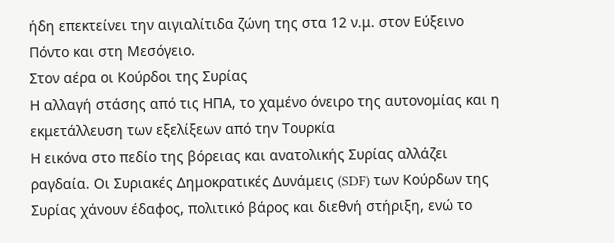ήδη επεκτείνει την αιγιαλίτιδα ζώνη της στα 12 ν.μ. στον Εύξεινο Πόντο και στη Μεσόγειο.
Στον αέρα οι Κούρδοι της Συρίας
Η αλλαγή στάσης από τις ΗΠΑ, το χαμένο όνειρο της αυτονομίας και η εκμετάλλευση των εξελίξεων από την Τουρκία
Η εικόνα στο πεδίο της βόρειας και ανατολικής Συρίας αλλάζει ραγδαία. Οι Συριακές Δημοκρατικές Δυνάμεις (SDF) των Κούρδων της Συρίας χάνουν έδαφος, πολιτικό βάρος και διεθνή στήριξη, ενώ το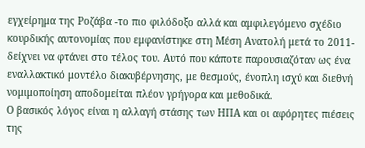εγχείρημα της Ροζάβα -το πιο φιλόδοξο αλλά και αμφιλεγόμενο σχέδιο κουρδικής αυτονομίας που εμφανίστηκε στη Μέση Ανατολή μετά το 2011- δείχνει να φτάνει στο τέλος του. Αυτό που κάποτε παρουσιαζόταν ως ένα εναλλακτικό μοντέλο διακυβέρνησης, με θεσμούς, ένοπλη ισχύ και διεθνή νομιμοποίηση αποδομείται πλέον γρήγορα και μεθοδικά.
Ο βασικός λόγος είναι η αλλαγή στάσης των ΗΠΑ και οι αφόρητες πιέσεις της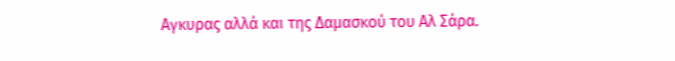Αγκυρας αλλά και της Δαμασκού του Αλ Σάρα.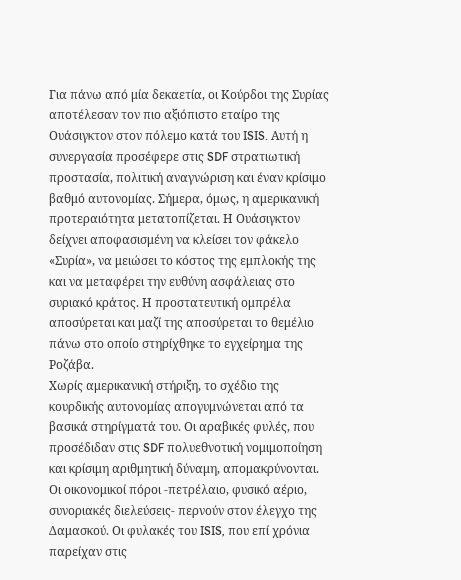Για πάνω από μία δεκαετία, οι Κούρδοι της Συρίας αποτέλεσαν τον πιο αξιόπιστο εταίρο της Ουάσιγκτον στον πόλεμο κατά του ISIS. Αυτή η συνεργασία προσέφερε στις SDF στρατιωτική προστασία, πολιτική αναγνώριση και έναν κρίσιμο βαθμό αυτονομίας. Σήμερα, όμως, η αμερικανική προτεραιότητα μετατοπίζεται. Η Ουάσιγκτον δείχνει αποφασισμένη να κλείσει τον φάκελο «Συρία», να μειώσει το κόστος της εμπλοκής της και να μεταφέρει την ευθύνη ασφάλειας στο συριακό κράτος. Η προστατευτική ομπρέλα αποσύρεται και μαζί της αποσύρεται το θεμέλιο πάνω στο οποίο στηρίχθηκε το εγχείρημα της Ροζάβα.
Χωρίς αμερικανική στήριξη, το σχέδιο της κουρδικής αυτονομίας απογυμνώνεται από τα βασικά στηρίγματά του. Οι αραβικές φυλές, που προσέδιδαν στις SDF πολυεθνοτική νομιμοποίηση και κρίσιμη αριθμητική δύναμη, απομακρύνονται. Οι οικονομικοί πόροι -πετρέλαιο, φυσικό αέριο, συνοριακές διελεύσεις- περνούν στον έλεγχο της Δαμασκού. Οι φυλακές του ISIS, που επί χρόνια παρείχαν στις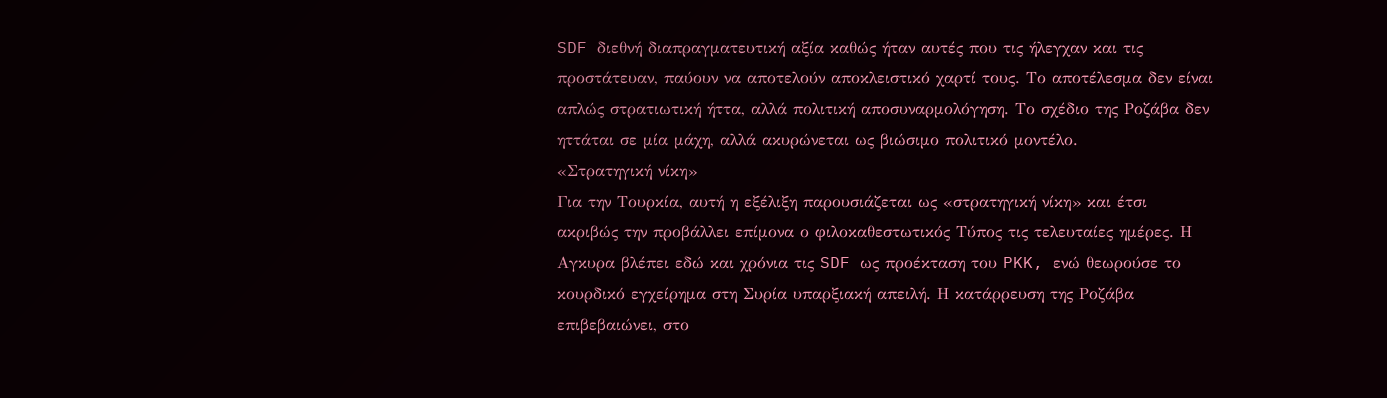SDF διεθνή διαπραγματευτική αξία καθώς ήταν αυτές που τις ήλεγχαν και τις προστάτευαν, παύουν να αποτελούν αποκλειστικό χαρτί τους. Το αποτέλεσμα δεν είναι απλώς στρατιωτική ήττα, αλλά πολιτική αποσυναρμολόγηση. Το σχέδιο της Ροζάβα δεν ηττάται σε μία μάχη, αλλά ακυρώνεται ως βιώσιμο πολιτικό μοντέλο.
«Στρατηγική νίκη»
Για την Τουρκία, αυτή η εξέλιξη παρουσιάζεται ως «στρατηγική νίκη» και έτσι ακριβώς την προβάλλει επίμονα ο φιλοκαθεστωτικός Τύπος τις τελευταίες ημέρες. Η Αγκυρα βλέπει εδώ και χρόνια τις SDF ως προέκταση του PKK, ενώ θεωρούσε το κουρδικό εγχείρημα στη Συρία υπαρξιακή απειλή. Η κατάρρευση της Ροζάβα επιβεβαιώνει, στο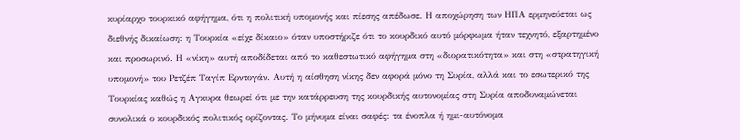κυρίαρχο τουρκικό αφήγημα, ότι η πολιτική υπομονής και πίεσης απέδωσε. Η αποχώρηση των ΗΠΑ ερμηνεύεται ως διεθνής δικαίωση: η Τουρκία «είχε δίκαιο» όταν υποστήριζε ότι το κουρδικό αυτό μόρφωμα ήταν τεχνητό, εξαρτημένο και προσωρινό. Η «νίκη» αυτή αποδίδεται από το καθεστωτικό αφήγημα στη «διορατικότητα» και στη «στρατηγική υπομονή» του Ρετζέπ Ταγίπ Ερντογάν. Αυτή η αίσθηση νίκης δεν αφορά μόνο τη Συρία, αλλά και το εσωτερικό της Τουρκίας καθώς η Αγκυρα θεωρεί ότι με την κατάρρευση της κουρδικής αυτονομίας στη Συρία αποδυναμώνεται συνολικά ο κουρδικός πολιτικός ορίζοντας. Το μήνυμα είναι σαφές: τα ένοπλα ή ημι-αυτόνομα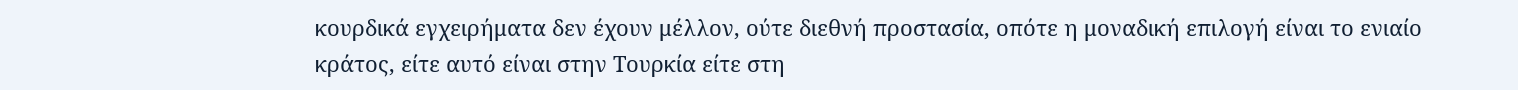κουρδικά εγχειρήματα δεν έχουν μέλλον, ούτε διεθνή προστασία, οπότε η μοναδική επιλογή είναι το ενιαίο κράτος, είτε αυτό είναι στην Τουρκία είτε στη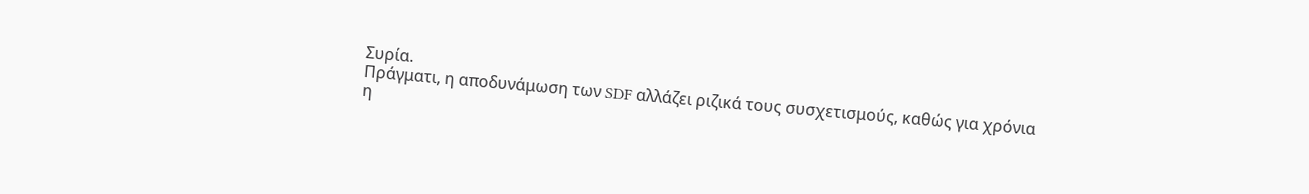Συρία.
Πράγματι, η αποδυνάμωση των SDF αλλάζει ριζικά τους συσχετισμούς, καθώς για χρόνια η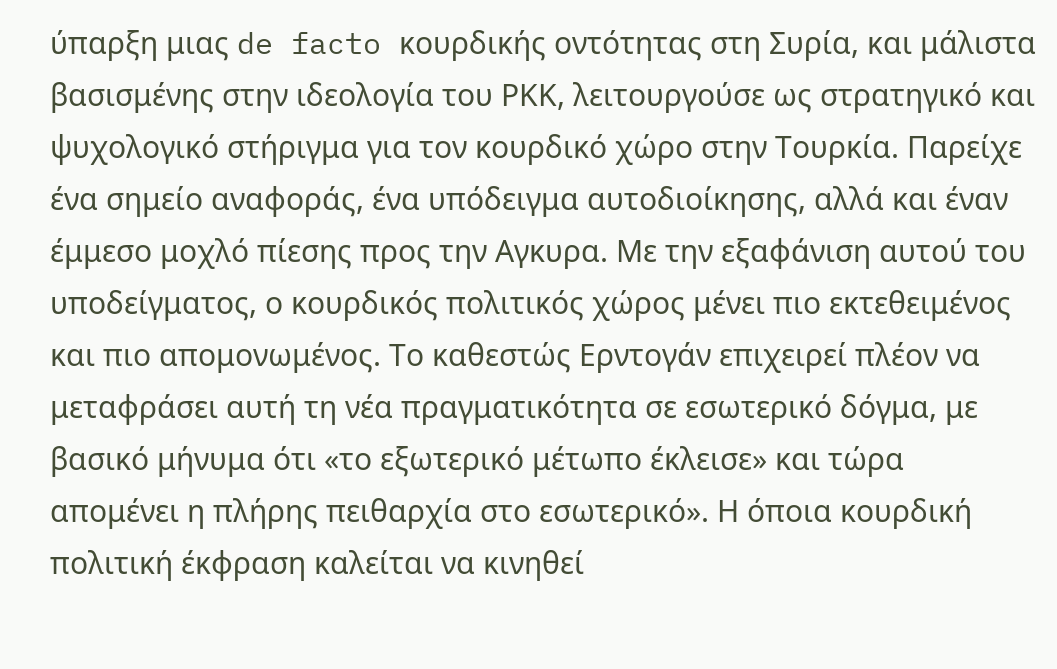ύπαρξη μιας de facto κουρδικής οντότητας στη Συρία, και μάλιστα βασισμένης στην ιδεολογία του ΡΚΚ, λειτουργούσε ως στρατηγικό και ψυχολογικό στήριγμα για τον κουρδικό χώρο στην Τουρκία. Παρείχε ένα σημείο αναφοράς, ένα υπόδειγμα αυτοδιοίκησης, αλλά και έναν έμμεσο μοχλό πίεσης προς την Αγκυρα. Με την εξαφάνιση αυτού του υποδείγματος, ο κουρδικός πολιτικός χώρος μένει πιο εκτεθειμένος και πιο απομονωμένος. Το καθεστώς Ερντογάν επιχειρεί πλέον να μεταφράσει αυτή τη νέα πραγματικότητα σε εσωτερικό δόγμα, με βασικό μήνυμα ότι «το εξωτερικό μέτωπο έκλεισε» και τώρα απομένει η πλήρης πειθαρχία στο εσωτερικό». Η όποια κουρδική πολιτική έκφραση καλείται να κινηθεί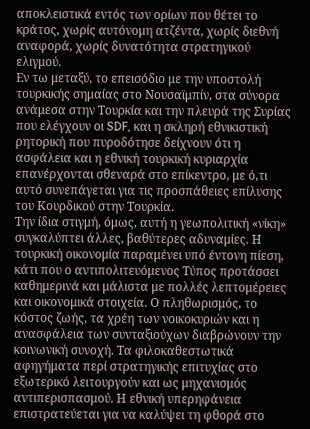αποκλειστικά εντός των ορίων που θέτει το κράτος, χωρίς αυτόνομη ατζέντα, χωρίς διεθνή αναφορά, χωρίς δυνατότητα στρατηγικού ελιγμού.
Εν τω μεταξύ, το επεισόδιο με την υποστολή τουρκικής σημαίας στο Νουσαϊμπίν, στα σύνορα ανάμεσα στην Τουρκία και την πλευρά της Συρίας που ελέγχουν οι SDF, και η σκληρή εθνικιστική ρητορική που πυροδότησε δείχνουν ότι η ασφάλεια και η εθνική τουρκική κυριαρχία επανέρχονται σθεναρά στο επίκεντρο, με ό,τι αυτό συνεπάγεται για τις προσπάθειες επίλυσης του Κουρδικού στην Τουρκία.
Την ίδια στιγμή, όμως, αυτή η γεωπολιτική «νίκη» συγκαλύπτει άλλες, βαθύτερες αδυναμίες. Η τουρκική οικονομία παραμένει υπό έντονη πίεση, κάτι που ο αντιπολιτευόμενος Τύπος προτάσσει καθημερινά και μάλιστα με πολλές λεπτομέρειες και οικονομικά στοιχεία. Ο πληθωρισμός, το κόστος ζωής, τα χρέη των νοικοκυριών και η ανασφάλεια των συνταξιούχων διαβρώνουν την κοινωνική συνοχή. Τα φιλοκαθεστωτικά αφηγήματα περί στρατηγικής επιτυχίας στο εξωτερικό λειτουργούν και ως μηχανισμός αντιπερισπασμού. Η εθνική υπερηφάνεια επιστρατεύεται για να καλύψει τη φθορά στο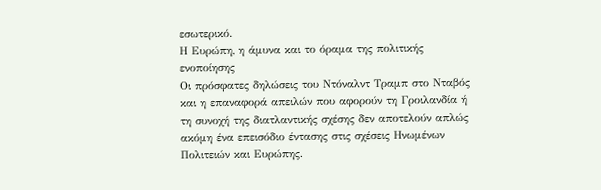εσωτερικό.
Η Ευρώπη, η άμυνα και το όραμα της πολιτικής ενοποίησης
Οι πρόσφατες δηλώσεις του Ντόναλντ Τραμπ στο Νταβός και η επαναφορά απειλών που αφορούν τη Γροιλανδία ή τη συνοχή της διατλαντικής σχέσης δεν αποτελούν απλώς ακόμη ένα επεισόδιο έντασης στις σχέσεις Ηνωμένων Πολιτειών και Ευρώπης.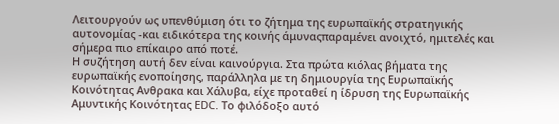Λειτουργούν ως υπενθύμιση ότι το ζήτημα της ευρωπαϊκής στρατηγικής αυτονομίας -και ειδικότερα της κοινής άμυναςπαραμένει ανοιχτό, ημιτελές και σήμερα πιο επίκαιρο από ποτέ.
Η συζήτηση αυτή δεν είναι καινούργια. Στα πρώτα κιόλας βήματα της ευρωπαϊκής ενοποίησης, παράλληλα με τη δημιουργία της Ευρωπαϊκής Κοινότητας Ανθρακα και Χάλυβα, είχε προταθεί η ίδρυση της Ευρωπαϊκής Αμυντικής Κοινότητας EDC. Το φιλόδοξο αυτό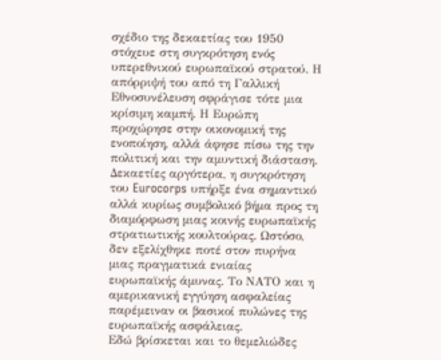σχέδιο της δεκαετίας του 1950 στόχευε στη συγκρότηση ενός υπερεθνικού ευρωπαϊκού στρατού. Η απόρριψή του από τη Γαλλική Εθνοσυνέλευση σφράγισε τότε μια κρίσιμη καμπή. Η Ευρώπη προχώρησε στην οικονομική της ενοποίηση, αλλά άφησε πίσω της την πολιτική και την αμυντική διάσταση.
Δεκαετίες αργότερα, η συγκρότηση του Eurocorps υπήρξε ένα σημαντικό αλλά κυρίως συμβολικό βήμα προς τη διαμόρφωση μιας κοινής ευρωπαϊκής στρατιωτικής κουλτούρας. Ωστόσο, δεν εξελίχθηκε ποτέ στον πυρήνα μιας πραγματικά ενιαίας ευρωπαϊκής άμυνας. Το ΝΑΤΟ και η αμερικανική εγγύηση ασφαλείας παρέμειναν οι βασικοί πυλώνες της ευρωπαϊκής ασφάλειας.
Εδώ βρίσκεται και το θεμελιώδες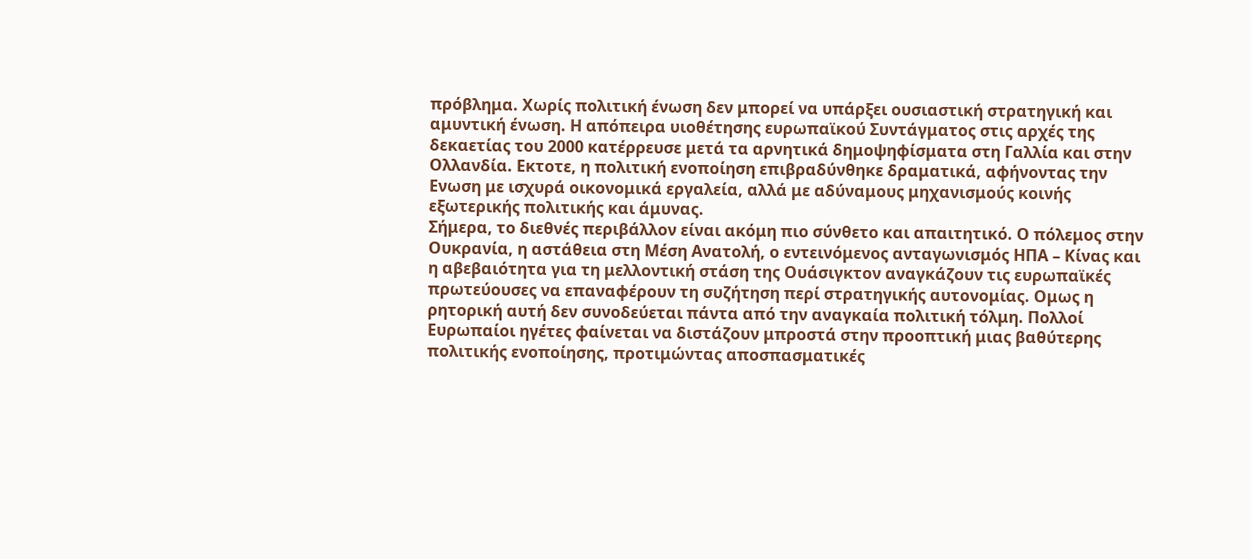πρόβλημα. Χωρίς πολιτική ένωση δεν μπορεί να υπάρξει ουσιαστική στρατηγική και αμυντική ένωση. Η απόπειρα υιοθέτησης ευρωπαϊκού Συντάγματος στις αρχές της δεκαετίας του 2000 κατέρρευσε μετά τα αρνητικά δημοψηφίσματα στη Γαλλία και στην Ολλανδία. Εκτοτε, η πολιτική ενοποίηση επιβραδύνθηκε δραματικά, αφήνοντας την Ενωση με ισχυρά οικονομικά εργαλεία, αλλά με αδύναμους μηχανισμούς κοινής εξωτερικής πολιτικής και άμυνας.
Σήμερα, το διεθνές περιβάλλον είναι ακόμη πιο σύνθετο και απαιτητικό. Ο πόλεμος στην Ουκρανία, η αστάθεια στη Μέση Ανατολή, ο εντεινόμενος ανταγωνισμός ΗΠΑ – Κίνας και η αβεβαιότητα για τη μελλοντική στάση της Ουάσιγκτον αναγκάζουν τις ευρωπαϊκές πρωτεύουσες να επαναφέρουν τη συζήτηση περί στρατηγικής αυτονομίας. Ομως η ρητορική αυτή δεν συνοδεύεται πάντα από την αναγκαία πολιτική τόλμη. Πολλοί Ευρωπαίοι ηγέτες φαίνεται να διστάζουν μπροστά στην προοπτική μιας βαθύτερης πολιτικής ενοποίησης, προτιμώντας αποσπασματικές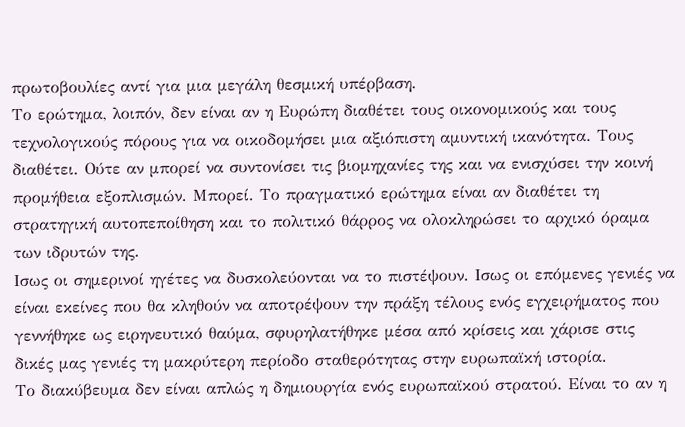πρωτοβουλίες αντί για μια μεγάλη θεσμική υπέρβαση.
Το ερώτημα, λοιπόν, δεν είναι αν η Ευρώπη διαθέτει τους οικονομικούς και τους τεχνολογικούς πόρους για να οικοδομήσει μια αξιόπιστη αμυντική ικανότητα. Τους διαθέτει. Ούτε αν μπορεί να συντονίσει τις βιομηχανίες της και να ενισχύσει την κοινή προμήθεια εξοπλισμών. Μπορεί. Το πραγματικό ερώτημα είναι αν διαθέτει τη στρατηγική αυτοπεποίθηση και το πολιτικό θάρρος να ολοκληρώσει το αρχικό όραμα των ιδρυτών της.
Ισως οι σημερινοί ηγέτες να δυσκολεύονται να το πιστέψουν. Ισως οι επόμενες γενιές να είναι εκείνες που θα κληθούν να αποτρέψουν την πράξη τέλους ενός εγχειρήματος που γεννήθηκε ως ειρηνευτικό θαύμα, σφυρηλατήθηκε μέσα από κρίσεις και χάρισε στις δικές μας γενιές τη μακρύτερη περίοδο σταθερότητας στην ευρωπαϊκή ιστορία.
Το διακύβευμα δεν είναι απλώς η δημιουργία ενός ευρωπαϊκού στρατού. Είναι το αν η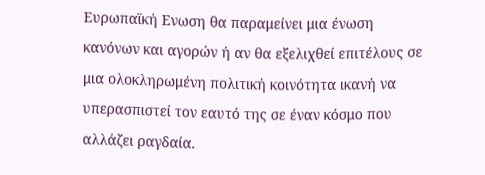Ευρωπαϊκή Ενωση θα παραμείνει μια ένωση κανόνων και αγορών ή αν θα εξελιχθεί επιτέλους σε μια ολοκληρωμένη πολιτική κοινότητα ικανή να υπερασπιστεί τον εαυτό της σε έναν κόσμο που αλλάζει ραγδαία.